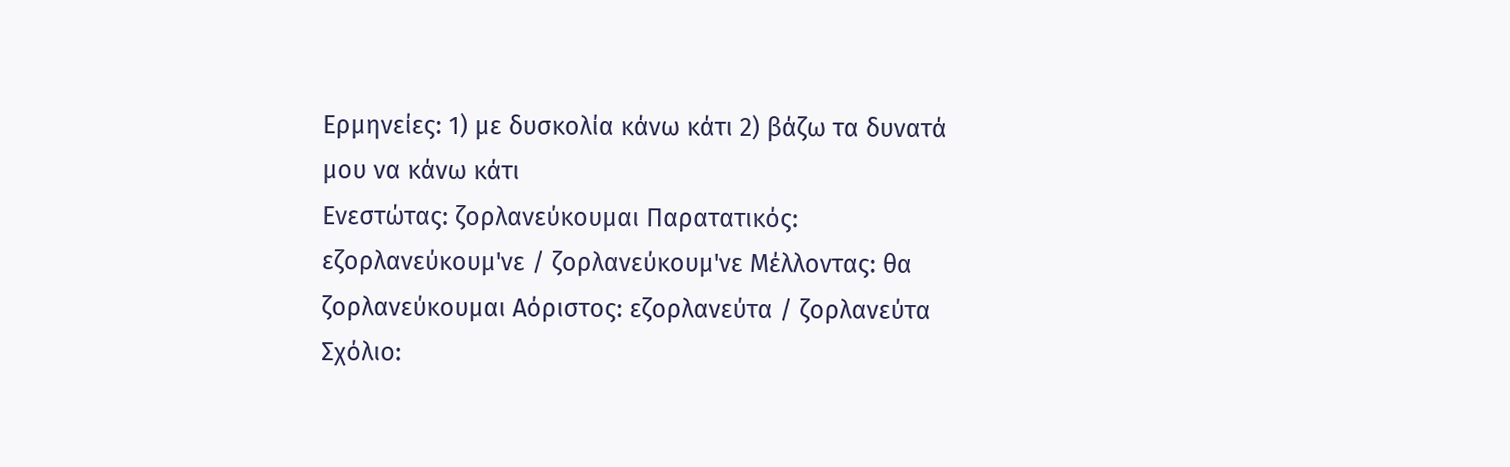Ερμηνείες: 1) με δυσκολία κάνω κάτι 2) βάζω τα δυνατά μου να κάνω κάτι
Ενεστώτας: ζορλανεύκουμαι Παρατατικός: εζορλανεύκουμ'νε / ζορλανεύκουμ'νε Μέλλοντας: θα ζορλανεύκουμαι Αόριστος: εζορλανεύτα / ζορλανεύτα
Σχόλιο: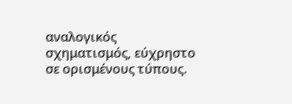αναλογικός σχηματισμός, εύχρηστο σε ορισμένους τύπους.